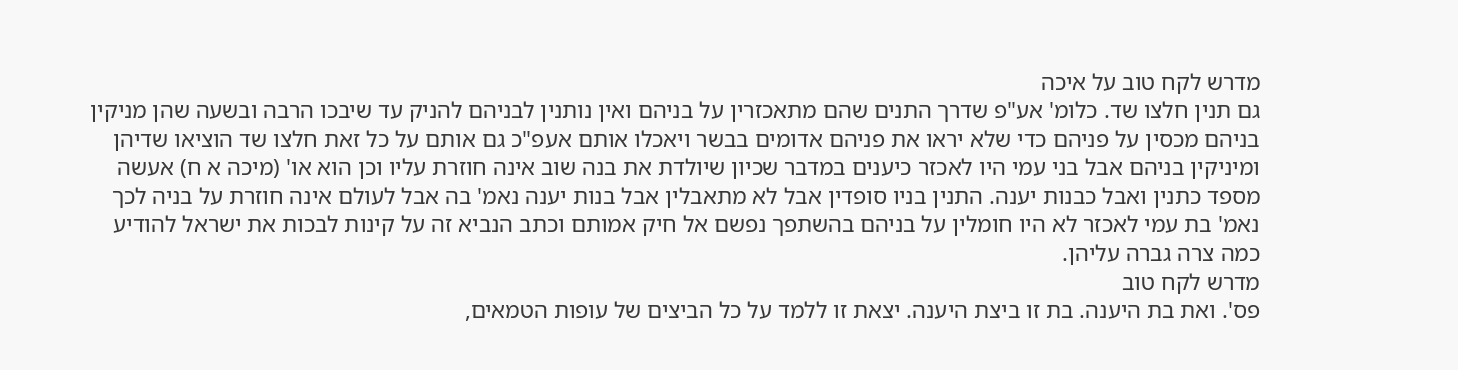מדרש לקח טוב על איכה
גם תנין חלצו שד. כלומ' אע"פ שדרך התנים שהם מתאכזרין על בניהם ואין נותנין לבניהם להניק עד שיבכו הרבה ובשעה שהן מניקין בניהם מכסין על פניהם כדי שלא יראו את פניהם אדומים בבשר ויאכלו אותם אעפ"כ גם אותם על כל זאת חלצו שד הוציאו שדיהן ומיניקין בניהם אבל בני עמי היו לאכזר כיענים במדבר שכיון שיולדת את בנה שוב אינה חוזרת עליו וכן הוא או' (מיכה א ח) אעשה מספד כתנין ואבל כבנות יענה. התנין בניו סופדין אבל לא מתאבלין אבל בנות יענה נאמ' בה אבל לעולם אינה חוזרת על בניה לכך נאמ' בת עמי לאכזר לא היו חומלין על בניהם בהשתפך נפשם אל חיק אמותם וכתב הנביא זה על קינות לבכות את ישראל להודיע כמה צרה גברה עליהן.
מדרש לקח טוב
פס'. ואת בת היענה. בת זו ביצת היענה. יצאת זו ללמד על כל הביצים של עופות הטמאים,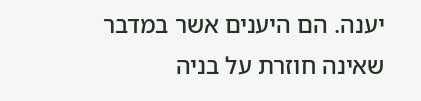יענה. הם היענים אשר במדבר שאינה חוזרת על בניה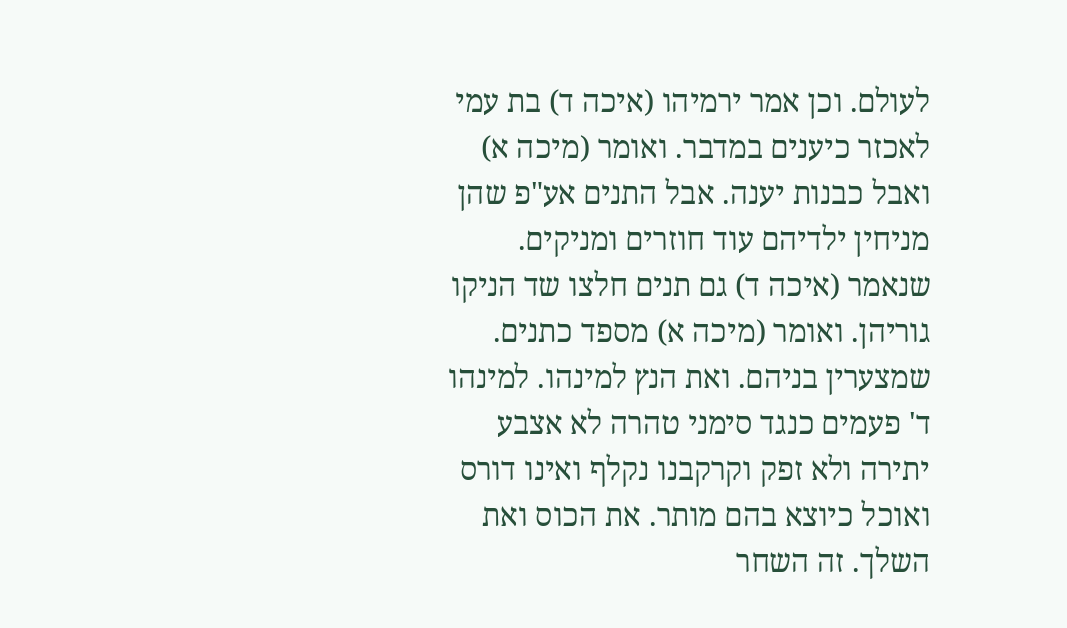לעולם. וכן אמר ירמיהו (איכה ד) בת עמי לאכזר כיענים במדבר. ואומר (מיכה א) ואבל כבנות יענה. אבל התנים אע"פ שהן מניחין ילדיהם עוד חוזרים ומניקים. שנאמר (איכה ד) גם תנים חלצו שד הניקו גוריהן. ואומר (מיכה א) מספד כתנים. שמצערין בניהם. ואת הנץ למינהו. למינהו ד' פעמים כנגד סימני טהרה לא אצבע יתירה ולא זפק וקרקבנו נקלף ואינו דורס ואוכל כיוצא בהם מותר. את הכוס ואת השלך. זה השחר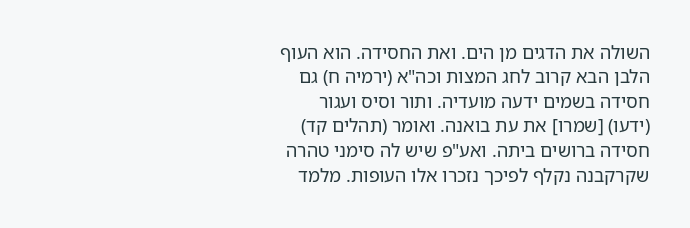השולה את הדגים מן הים. ואת החסידה. הוא העוף הלבן הבא קרוב לחג המצות וכה"א (ירמיה ח) גם חסידה בשמים ידעה מועדיה. ותור וסיס ועגור (ידעו) [שמרו] את עת בואנה. ואומר (תהלים קד) חסידה ברושים ביתה. ואע"פ שיש לה סימני טהרה שקרקבנה נקלף לפיכך נזכרו אלו העופות. מלמד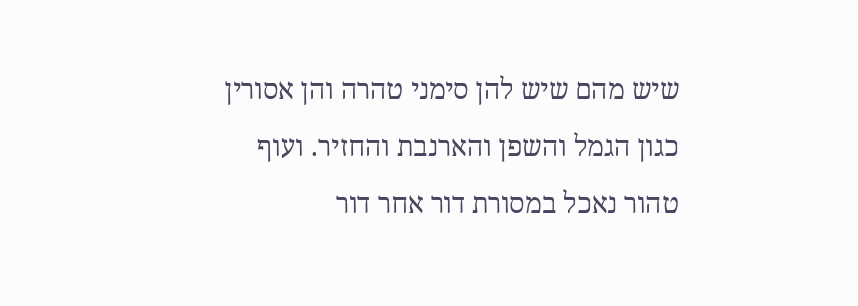שיש מהם שיש להן סימני טהרה והן אסורין כגון הגמל והשפן והארנבת והחזיר. ועוף טהור נאכל במסורת דור אחר דור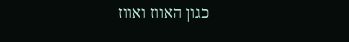כגון האווז ואווז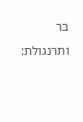בר ותרנגולת: